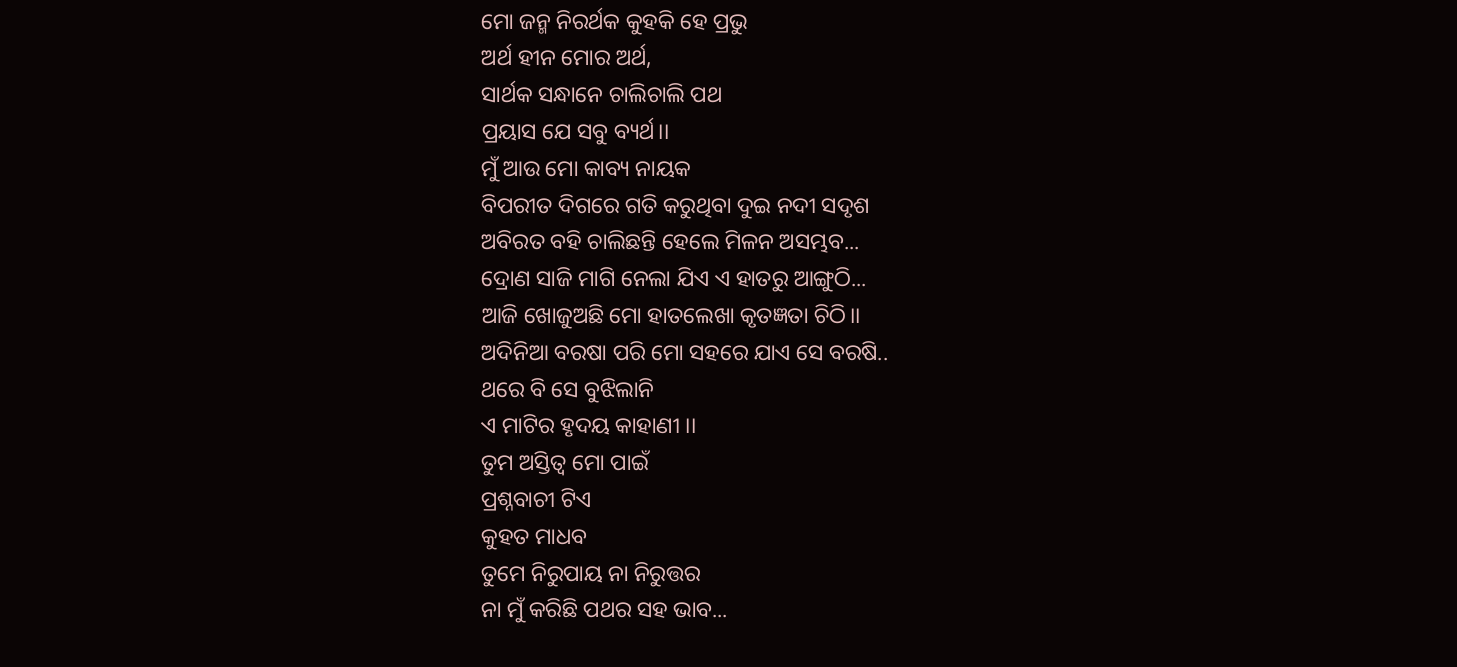ମୋ ଜନ୍ମ ନିରର୍ଥକ କୁହକି ହେ ପ୍ରଭୁ
ଅର୍ଥ ହୀନ ମୋର ଅର୍ଥ,
ସାର୍ଥକ ସନ୍ଧାନେ ଚାଲିଚାଲି ପଥ
ପ୍ରୟାସ ଯେ ସବୁ ବ୍ୟର୍ଥ।।
ମୁଁ ଆଉ ମୋ କାବ୍ୟ ନାୟକ
ବିପରୀତ ଦିଗରେ ଗତି କରୁଥିବା ଦୁଇ ନଦୀ ସଦୃଶ
ଅବିରତ ବହି ଚାଲିଛନ୍ତି ହେଲେ ମିଳନ ଅସମ୍ଭବ...
ଦ୍ରୋଣ ସାଜି ମାଗି ନେଲା ଯିଏ ଏ ହାତରୁ ଆଙ୍ଗୁଠି...
ଆଜି ଖୋଜୁଅଛି ମୋ ହାତଲେଖା କୃତଜ୍ଞତା ଚିଠି।।
ଅଦିନିଆ ବରଷା ପରି ମୋ ସହରେ ଯାଏ ସେ ବରଷି..
ଥରେ ବି ସେ ବୁଝିଲାନି
ଏ ମାଟିର ହୃଦୟ କାହାଣୀ ।।
ତୁମ ଅସ୍ତିତ୍ବ ମୋ ପାଇଁ
ପ୍ରଶ୍ନବାଚୀ ଟିଏ
କୁହତ ମାଧବ
ତୁମେ ନିରୁପାୟ ନା ନିରୁତ୍ତର
ନା ମୁଁ କରିଛି ପଥର ସହ ଭାବ...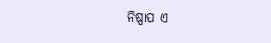ନିଷ୍ପାପ ଏ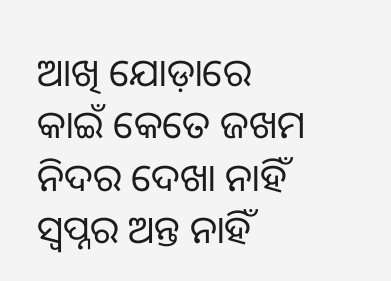ଆଖି ଯୋଡ଼ାରେ କାଇଁ କେତେ ଜଖମ
ନିଦର ଦେଖା ନାହିଁ ସ୍ୱପ୍ନର ଅନ୍ତ ନାହିଁ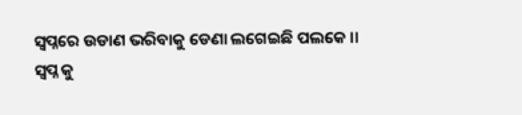ସ୍ୱପ୍ନରେ ଉଡାଣ ଭରିବାକୁ ଡେଣା ଲଗେଇଛି ପଲକେ ।।
ସ୍ୱପ୍ନ କୁ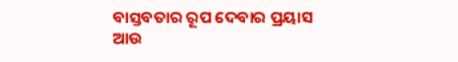ବାସ୍ତବତାର ରୂପ ଦେବାର ପ୍ରୟାସ
ଆଉ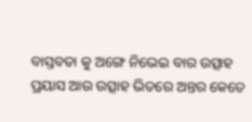ବାସ୍ତବତା କୁ ଅଙ୍ଗେ ନିଭେଇ ବାର ଉତ୍ସାହ
ପ୍ରୟାସ ଆଉ ଉତ୍ସାହ ଭିତରେ ଅନ୍ତର କେତେ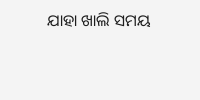ଯାହା ଖାଲି ସମୟ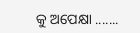କୁ ଅପେକ୍ଷା .......